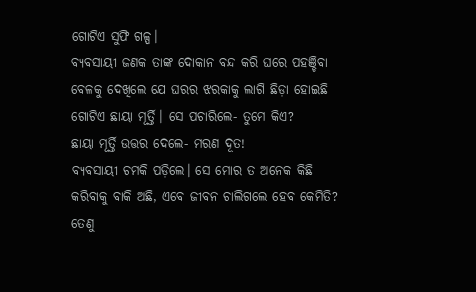ଗୋଟିଏ ସୁଫି ଗଳ୍ପ।
ବ୍ୟବସାୟୀ ଜଣକ ତାଙ୍କ ଦୋକାନ ବନ୍ଦ କରି ଘରେ ପହଞ୍ଚିବା ବେଳକୁ ଦେଖିଲେ ଯେ ଘରର ଝରକାକୁ ଲାଗି ଛିଡ଼ା ହୋଇଛି ଗୋଟିଏ ଛାୟା ମୂର୍ତ୍ତି। ସେ ପଚାରିଲେ- ତୁମେ କିଏ?
ଛାୟା ମୂର୍ତ୍ତି ଉତ୍ତର ଦେଲେ- ମରଣ ଦୂତ!
ବ୍ୟବସାୟୀ ଚମକି ପଡ଼ିଲେ। ସେ ମୋର ତ ଅନେକ କିଛି କରିବାକୁ ବାକି ଅଛି, ଏବେ ଜୀବନ ଚାଲିଗଲେ ହେବ କେମିତି? ତେଣୁ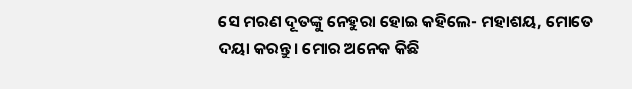ସେ ମରଣ ଦୂତଙ୍କୁ ନେହୁରା ହୋଇ କହିଲେ- ମହାଶୟ, ମୋତେ ଦୟା କରନ୍ତୁ। ମୋର ଅନେକ କିଛି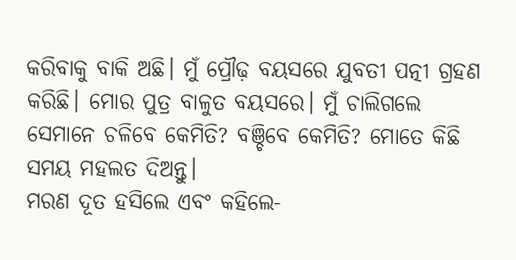କରିବାକୁ ବାକି ଅଛି। ମୁଁ ପ୍ରୌଢ଼ ବୟସରେ ଯୁବତୀ ପତ୍ନୀ ଗ୍ରହଣ କରିଛି। ମୋର ପୁତ୍ର ବାଳୁତ ବୟସରେ। ମୁଁ ଚାଲିଗଲେ ସେମାନେ ଚଳିବେ କେମିତି? ବଞ୍ଚିବେ କେମିତି? ମୋତେ କିଛି ସମୟ ମହଲତ ଦିଅନ୍ତୁ।
ମରଣ ଦୂତ ହସିଲେ ଏବଂ କହିଲେ-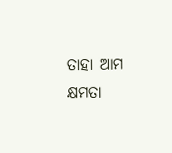ତାହା ଆମ କ୍ଷମତା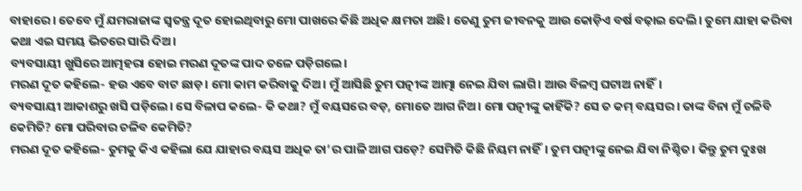ବାହାରେ। ତେବେ ମୁଁ ଯମରାଜାଙ୍କ ସ୍ବତନ୍ତ୍ର ଦୂତ ହୋଇଥିବାରୁ ମୋ ପାଖରେ କିଛି ଅଧିକ କ୍ଷମତା ଅଛି। ତେଣୁ ତୁମ ଜୀବନକୁ ଆଉ କୋଡ଼ିଏ ବର୍ଷ ବଢ଼ାଇ ଦେଲି। ତୁମେ ଯାହା କରିବା କଥା ଏଇ ସମୟ ଭିତରେ ସାରି ଦିଅ।
ବ୍ୟବସାୟୀ ଖୁସିରେ ଆତ୍ମହରା ହୋଇ ମରଣ ଦୂତଙ୍କ ପାଦ ତଳେ ପଡ଼ିଗଲେ।
ମରଣ ଦୂତ କହିଲେ- ହଉ ଏବେ ବାଟ ଛାଡ଼। ମୋ କାମ କରିବାକୁ ଦିଅ। ମୁଁ ଆସିଛି ତୁମ ପତ୍ନୀଙ୍କ ଆତ୍ମା ନେଇ ଯିବା ଲାଗି। ଆଉ ବିଳମ୍ବ ଘଟାଅ ନାହିଁ।
ବ୍ୟବସାୟୀ ଆକାଶରୁ ଖସି ପଡ଼ିଲେ। ସେ ବିଳାପ କଲେ- କି କଥା? ମୁଁ ବୟସରେ ବଡ଼, ମୋତେ ଆଗ ନିଅ। ମୋ ପତ୍ନୀଙ୍କୁ କାହିଁକି? ସେ ତ କମ୍ ବୟସର। ତାଙ୍କ ବିନା ମୁଁ ଚଳିବି କେମିତି? ମୋ ପରିବାର ଚଳିବ କେମିତି?
ମରଣ ଦୂତ କହିଲେ- ତୁମକୁ କିଏ କହିଲା ଯେ ଯାହାର ବୟସ ଅଧିକ ତା’ର ପାଳି ଆଗ ପଡ଼େ? ସେମିତି କିଛି ନିୟମ ନାହିଁ। ତୁମ ପତ୍ନୀଙ୍କୁ ନେଇ ଯିବା ନିଶ୍ଚିତ। କିନ୍ତୁ ତୁମ ଦୁଃଖ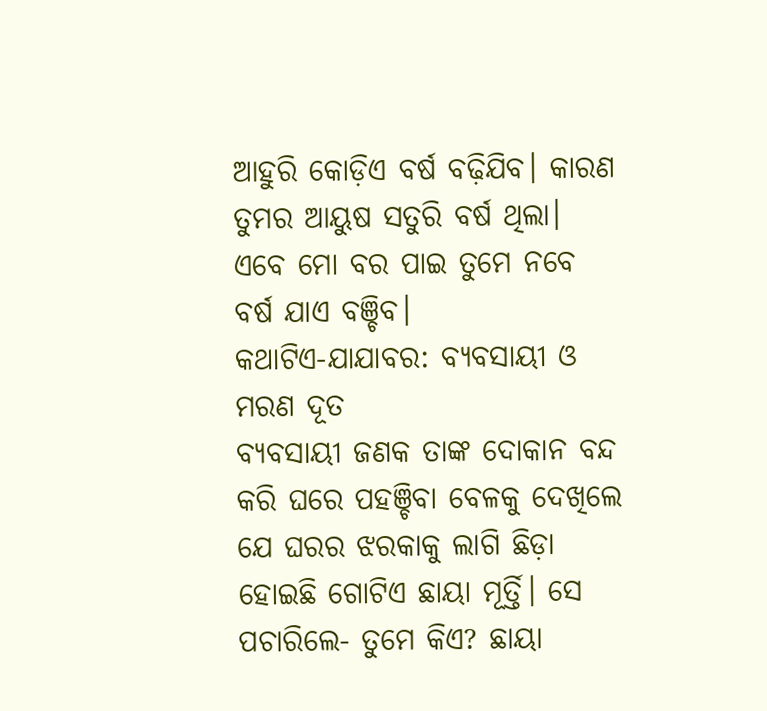ଆହୁରି କୋଡ଼ିଏ ବର୍ଷ ବଢ଼ିଯିବ। କାରଣ ତୁମର ଆୟୁଷ ସତୁରି ବର୍ଷ ଥିଲା। ଏବେ ମୋ ବର ପାଇ ତୁମେ ନବେ ବର୍ଷ ଯାଏ ବଞ୍ଚିବ।
କଥାଟିଏ-ଯାଯାବର: ବ୍ୟବସାୟୀ ଓ ମରଣ ଦୂତ
ବ୍ୟବସାୟୀ ଜଣକ ତାଙ୍କ ଦୋକାନ ବନ୍ଦ କରି ଘରେ ପହଞ୍ଚିବା ବେଳକୁ ଦେଖିଲେ ଯେ ଘରର ଝରକାକୁ ଲାଗି ଛିଡ଼ା ହୋଇଛି ଗୋଟିଏ ଛାୟା ମୂର୍ତ୍ତି। ସେ ପଚାରିଲେ- ତୁମେ କିଏ? ଛାୟା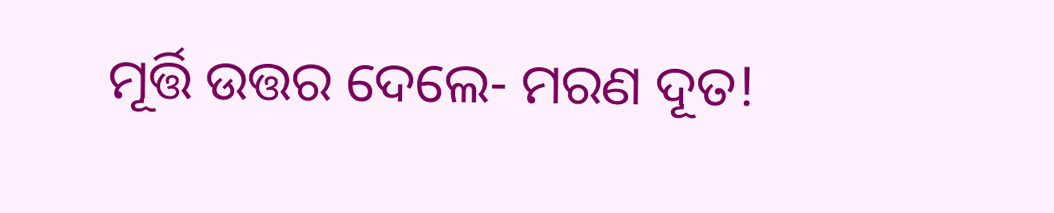ମୂର୍ତ୍ତି ଉତ୍ତର ଦେଲେ- ମରଣ ଦୂତ!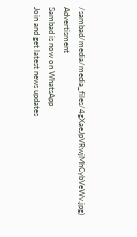/sambad/media/media_files/4gXaeJpVRwjMhCybVeWv.jpg)
Advertisment
Sambad is now on WhatsApp
Join and get latest news updates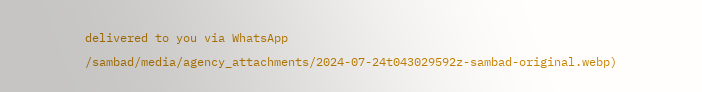delivered to you via WhatsApp
/sambad/media/agency_attachments/2024-07-24t043029592z-sambad-original.webp)